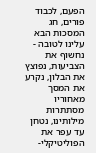הפעם, לכבוד פורים, חג המסכות הבא עלינו לטובה - נחשוף את הצביעות, נפוצץ את הבלון, נקרע את המסך מאחוריו מסתתרות מילותינו, נטחן עד עפר את הפוליטיקלי-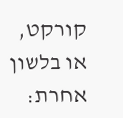קורקט, או בלשון אחרת: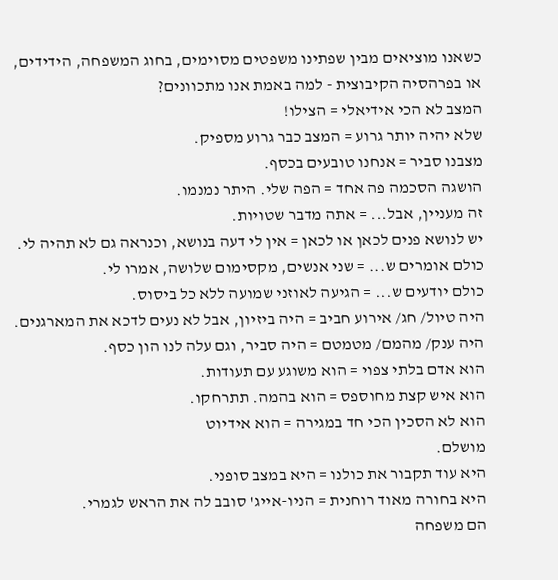כשאנו מוציאים מבין שפתינו משפטים מסוימים, בחוג המשפחה, הידידים, או בפרהסיה הקיבוצית - למה באמת אנו מתכוונים?
המצב לא הכי אידיאלי = הצילו!
שלא יהיה יותר גרוע = המצב כבר גרוע מספיק.
מצבנו סביר = אנחנו טובעים בכסף.
הושגה הסכמה פה אחד = הפה שלי. היתר נמנמו.
זה מעניין, אבל... = אתה מדבר שטויות.
יש לנושא פנים לכאן או לכאן = אין לי דעה בנושא, וכנראה גם לא תהיה לי.
כולם אומרים ש... = שני אנשים, מקסימום שלושה, אמרו לי.
כולם יודעים ש... = הגיעה לאוזני שמועה ללא כל ביסוס.
היה טיול/ חג/ אירוע חביב = היה ביזיון, אבל לא נעים לדכא את המארגנים.
היה ענק/ מהמם/ מטמטם = היה סביר, וגם עלה לנו הון כסף.
הוא אדם בלתי צפוי = הוא משוגע עם תעודות.
הוא איש קצת מחוספס = הוא בהמה. תתרחקו.
הוא לא הסכין הכי חד במגירה = הוא אידיוט
מושלם.
היא עוד תקבור את כולנו = היא במצב סופני.
היא בחורה מאוד רוחנית = הניו-אייג' סובב לה את הראש לגמרי.
הם משפחה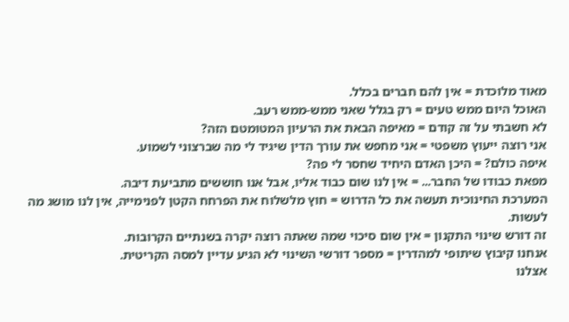מאוד מלוכדת = אין להם חברים בכלל.
האוכל היום ממש טעים = רק בגלל שאני ממש-ממש רעב.
לא חשבתי על זה קודם = מאיפה הבאת את הרעיון המטומטם הזה?
אני רוצה ייעוץ משפטי = אני מחפש את עורך הדין שיגיד לי מה שברצוני לשמוע.
איפה כולם? = היכן האדם היחיד שחסר לי פה?
מפאת כבודו של החבר... = אין לנו שום כבוד אליו, אבל אנו חוששים מתביעת דיבה.
המערכת החינוכית תעשה את כל הדרוש = חוץ מלשלוח את הפרחח הקטן לפנימייה, אין לנו מושג מה לעשות.
זה דורש שינוי התקנון = אין שום סיכוי שמה שאתה רוצה יקרה בשנתיים הקרובות.
אנחנו קיבוץ שיתופי למהדרין = מספר דורשי השינוי לא הגיע עדיין למסה הקריטית.
אצלנו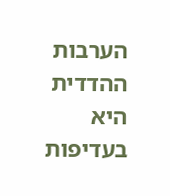הערבות ההדדית היא בעדיפות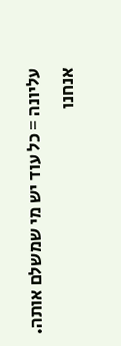עליונה = כל עוד יש מי שמשלם אותה.
אנחנו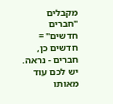מקבלים "חברים חדשים" = חדשים כן, חברים - נראה.
יש לכם עוד מאותו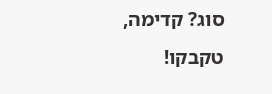סוג? קדימה, טקבקו!